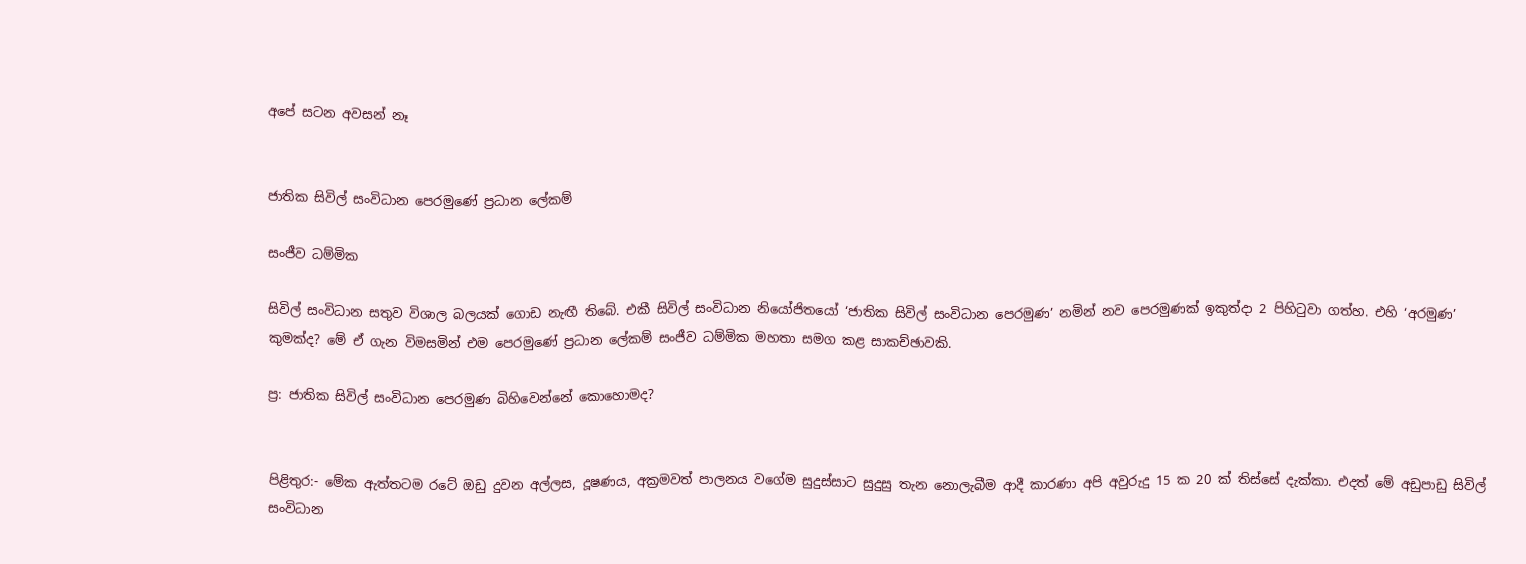අපේ සටන අවසන් නෑ


ජාතික සිවිල් සංවිධාන පෙරමුණේ ප්‍රධාන ලේකම්

සංජීව ධම්මික

සිවිල් සංවිධාන සතුව විශාල බලයක් ගොඩ නැඟී තිබේ. එකී සිවිල් සංවිධාන නියෝජිතයෝ ‘ජාතික සිවිල් සංවිධාන පෙරමුණ’ නමින් නව පෙරමුණක් ඉකුත්දා 2 පිහිටුවා ගත්හ. එහි ‘අරමුණ’ කුමක්ද? මේ ඒ ගැන විමසමින් එම පෙරමුණේ ප්‍රධාන ලේකම් සංජීව ධම්මික මහතා සමග කළ සාකච්ඡාවකි.

ප්‍ර: ජාතික සිවිල් සංවිධාන පෙරමුණ බිහිවෙන්නේ කොහොමද?


පිළිතුර:- මේක ඇත්තටම රටේ ඔඩු දුවන අල්ලස, දූෂණය, අක්‍රමවත් පාලනය වගේම සුදුස්සාට සුදුසු තැන නොලැබීම ආදී කාරණා අපි අවුරුදු 15 ක 20 ක් තිස්සේ දැක්කා. එදත් මේ අඩුපාඩු සිවිල් සංවිධාන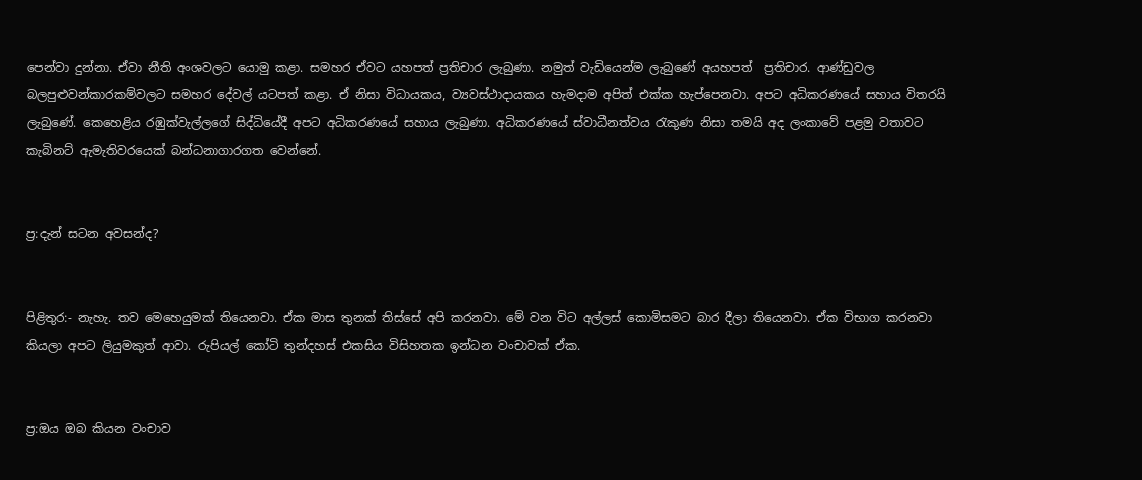පෙන්වා දුන්නා. ඒවා නීති අංශවලට යොමු කළා. සමහර ඒවට යහපත් ප්‍රතිචාර ලැබුණා. නමුත් වැඩියෙන්ම ලැබුණේ අයහපත්  ප්‍රතිචාර. ආණ්ඩුවල බලපුළුවන්කාරකම්වලට සමහර දේවල් යටපත් කළා. ඒ නිසා විධායකය, ව්‍යවස්ථාදායකය හැමදාම අපිත් එක්ක හැප්පෙනවා. අපට අධිකරණයේ සහාය විතරයි ලැබුණේ. කෙහෙළිය රඹුක්වැල්ලගේ සිද්ධියේදී අපට අධිකරණයේ සහාය ලැබුණා. අධිකරණයේ ස්වාධීනත්වය රැකුණ නිසා තමයි අද ලංකාවේ පළමු වතාවට කැබිනට් ඇමැතිවරයෙක් බන්ධනාගාරගත වෙන්නේ.


ප්‍ර:දැන් සටන අවසන්ද?


පිළිතුර:- නැහැ. තව මෙහෙයුමක් තියෙනවා. ඒක මාස තුනක් තිස්සේ අපි කරනවා. මේ වන විට අල්ලස් කොමිසමට බාර දීලා තියෙනවා. ඒක විභාග කරනවා කියලා අපට ලියුමකුත් ආවා. රුපියල් කෝටි තුන්දහස් එකසිය විසිහතක ඉන්ධන වංචාවක් ඒක.


ප්‍ර:ඔය ඔබ කියන වංචාව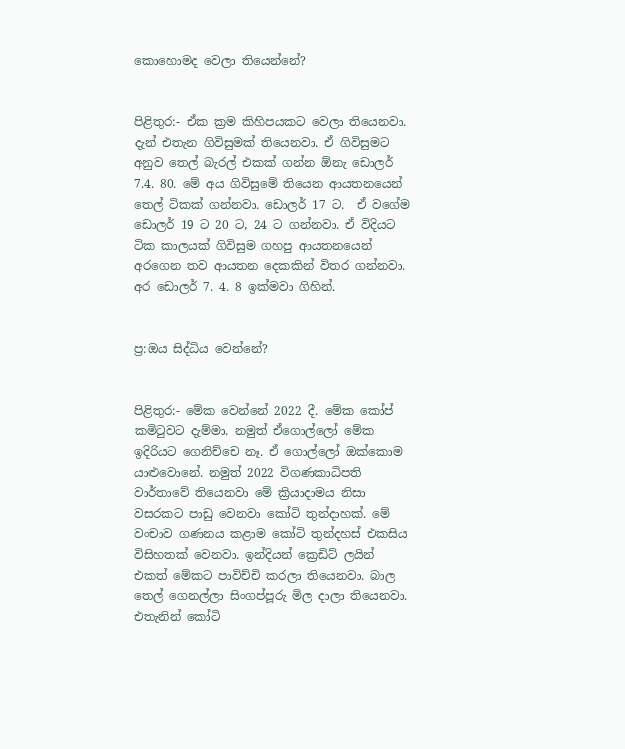කොහොමද වෙලා තියෙන්නේ?


පිළිතුර:- ඒක ක්‍රම කිහිපයකට වෙලා තියෙනවා. දැන් එතැන ගිවිසුමක් තියෙනවා. ඒ ගිවිසුමට අනුව තෙල් බැරල් එකක් ගන්න ඕනැ ඩොලර් 7.4. 80. මේ අය ගිවිසුමේ තියෙන ආයතනයෙන් තෙල් ටිකක් ගන්නවා. ඩොලර් 17 ට.  ඒ වගේම ඩොලර් 19 ට 20 ට, 24 ට ගන්නවා. ඒ විදියට ටික කාලයක් ගිවිසුම ගහපු ආයතනයෙන් අරගෙන තව ආයතන දෙකකින් විතර ගන්නවා. අර ඩොලර් 7. 4. 8 ඉක්මවා ගිහින්.


ප්‍ර:ඔය සිද්ධිය වෙන්නේ?


පිළිතුර:- මේක වෙන්නේ 2022 දී. මේක කෝප් කමිටුවට දැම්මා. නමුත් ඒගොල්ලෝ මේක ඉදිරියට ගෙනිච්චෙ නෑ. ඒ ගොල්ලෝ ඔක්කොම යාළුවොනේ. නමුත් 2022 විගණකාධිපති වාර්තාවේ තියෙනවා මේ ක්‍රියාදාමය නිසා වසරකට පාඩු වෙනවා කෝටි තුන්දාහක්. මේ වංචාව ගණනය කළාම කෝටි තුන්දහස් එකසිය විසිහතක් වෙනවා. ඉන්දියන් ක්‍රෙඩිට් ලයින් එකත් මේකට පාවිච්චි කරලා තියෙනවා. බාල තෙල් ගෙනල්ලා සිංගප්පූරු මිල දාලා තියෙනවා. එතැනින් කෝටි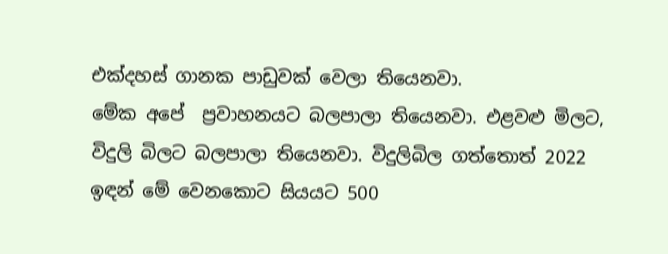එක්දහස් ගානක පාඩුවක් වෙලා තියෙනවා.
මේක අපේ  ප්‍රවාහනයට බලපාලා තියෙනවා. එළවළු මිලට, විදුලි බිලට බලපාලා තියෙනවා. විදුලිබිල ගත්තොත් 2022 ඉඳන් මේ වෙනකොට සියයට 500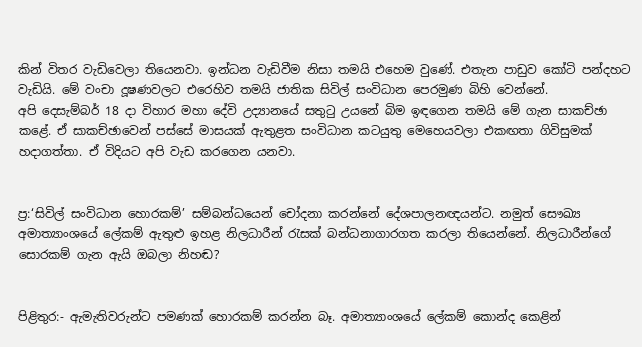කින් විතර වැඩිවෙලා තියෙනවා. ඉන්ධන වැඩිවීම නිසා තමයි එහෙම වුණේ. එතැන පාඩුව කෝටි පන්දහට වැඩියි. මේ වංචා දූෂණවලට එරෙහිව තමයි ජාතික සිවිල් සංවිධාන පෙරමුණ බිහි වෙන්නේ.
අපි දෙසැම්බර් 18 දා විහාර මහා දේවි උද්‍යානයේ සතුටු උයනේ බිම ඉඳගෙන තමයි මේ ගැන සාකච්ඡා කළේ. ඒ සාකච්ඡාවෙන් පස්සේ මාසයක් ඇතුළත සංවිධාන කටයුතු මෙහෙයවලා එකඟතා ගිවිසුමක් හදාගත්තා. ඒ විදියට අපි වැඩ කරගෙන යනවා.


ප්‍ර:‘සිවිල් සංවිධාන හොරකම්’ සම්බන්ධයෙන් චෝදනා කරන්නේ දේශපාලනඥයන්ට. නමුත් සෞඛ්‍ය අමාත්‍යාංශයේ ලේකම් ඇතුළු ඉහළ නිලධාරීන් රැසක් බන්ධනාගාරගත කරලා තියෙන්නේ. නිලධාරීන්ගේ සොරකම් ගැන ඇයි ඔබලා නිහඬ?


පිළිතුර:- ඇමැතිවරුන්ට පමණක් හොරකම් කරන්න බෑ. අමාත්‍යාංශයේ ලේකම් කොන්ද කෙළින්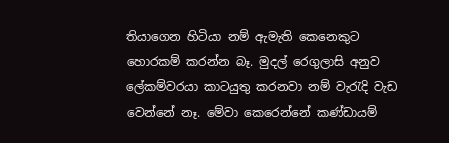තියාගෙන හිටියා නම් ඇමැති කෙනෙකුට හොරකම් කරන්න බෑ. මුදල් රෙගුලාසි අනුව ලේකම්වරයා කාටයුතු කරනවා නම් වැරැදි වැඩ වෙන්නේ නෑ. මේවා කෙරෙන්නේ කණ්ඩායම්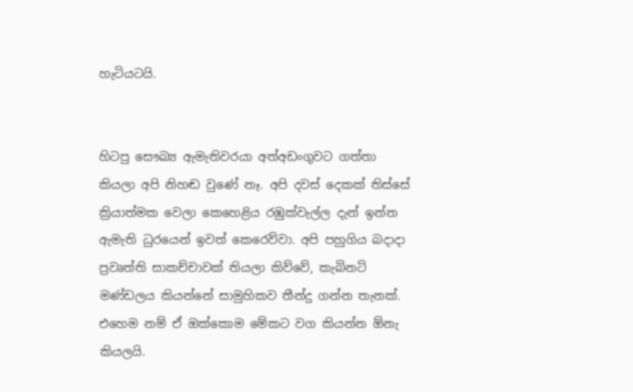හැටියටයි.


හිටපු සෞඛ්‍ය ඇමැතිවරයා අත්අඩංගුවට ගත්තා කියලා අපි නිහඬ වුණේ නෑ. අපි දවස් දෙකක් තිස්සේ ක්‍රියාත්මක වෙලා කෙහෙළිය රඹුක්වැල්ල දැන් ඉන්න ඇමැති ධුරයෙන් ඉවත් කෙරෙව්වා. අපි පහුගිය බදාදා ප්‍රවෘත්ති සාකච්චාවක් තියලා කිව්වේ, කැබිනට් මණ්ඩලය කියන්නේ සාමුහිකව තීන්දු ගන්න තැනක්. එහෙම නම් ඒ ඔක්කොම මේකට වග කියන්න ඕනැ කියලයි.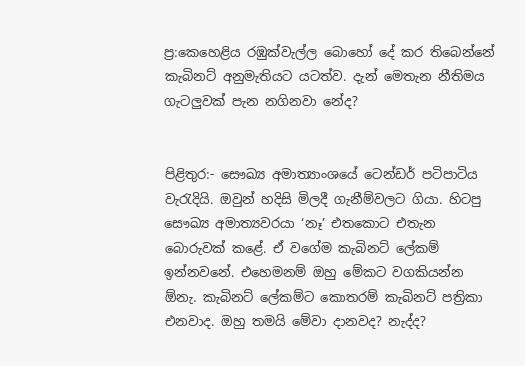ප්‍ර:කෙහෙළිය රඹුක්වැල්ල බොහෝ දේ කර තිබෙන්නේ කැබිනට් අනුමැතියට යටත්ව. දැන් මෙතැන නීතිමය ගැටලුවක් පැන නගිනවා නේද?


පිළිතුර:- සෞඛ්‍ය අමාත්‍යාංශයේ ටෙන්ඩර් පටිපාටිය වැරැදියි. ඔවුන් හදිසි මිලදී ගැනීම්වලට ගියා. හිටපු සෞඛ්‍ය අමාත්‍යවරයා ‘නෑ’ එතකොට එතැන බොරුවක් කළේ. ඒ වගේම කැබිනට් ලේකම් ඉන්නවනේ. එහෙමනම් ඔහු මේකට වගකියන්න ඕනැ. කැබිනට් ලේකම්ට කොතරම් කැබිනට් පත්‍රිකා එනවාද. ඔහු තමයි මේවා දානවද? නැද්ද?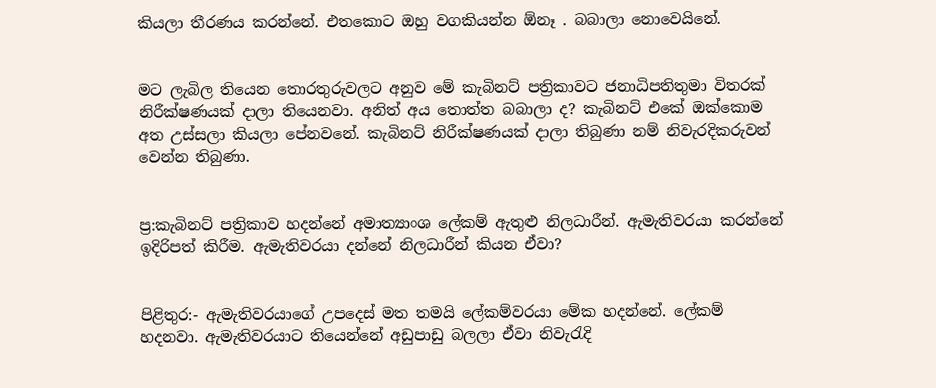කියලා තීරණය කරන්නේ. එතකොට ඔහු වගකියන්න ඕනෑ . බබාලා නොවෙයිනේ.


මට ලැබිල තියෙන තොරතුරුවලට අනුව මේ කැබිනට් පත්‍රිකාවට ජනාධිපතිතුමා විතරක් නිරීක්ෂණයක් දාලා තියෙනවා. අනිත් අය තොත්ත බබාලා ද? කැබිනට් එකේ ඔක්කොම අත උස්සලා කියලා පේනවනේ. කැබිනට් නිරීක්ෂණයක් දාලා තිබුණා නම් නිවැරදිකරුවන් වෙන්න තිබුණා.


ප්‍ර:කැබිනට් පත්‍රිකාව හදන්නේ අමාත්‍යාංශ ලේකම් ඇතුළු නිලධාරීන්. ඇමැතිවරයා කරන්නේ ඉදිරිපත් කිරීම. ඇමැතිවරයා දන්නේ නිලධාරීන් කියන ඒවා?


පිළිතුර:- ඇමැතිවරයාගේ උපදෙස් මත තමයි ලේකම්වරයා මේක හදන්නේ. ලේකම් හදනවා. ඇමැතිවරයාට තියෙන්නේ අඩුපාඩු බලලා ඒවා නිවැරැදි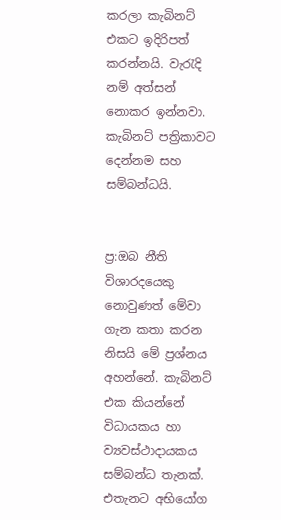කරලා කැබිනට් එකට ඉදිරිපත් කරන්නයි. වැරැදි නම් අත්සන් නොකර ඉන්නවා. කැබිනට් පත්‍රිකාවට දෙන්නම සහ සම්බන්ධයි.


ප්‍ර:ඔබ නීති විශාරදයෙකු නොවුණත් මේවා ගැන කතා කරන නිසයි මේ ප්‍රශ්නය අහන්නේ. කැබිනට් එක කියන්නේ විධායකය හා ව්‍යවස්ථාදායකය සම්බන්ධ තැනක්. එතැනට අභියෝග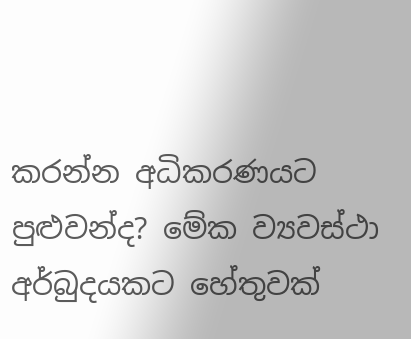කරන්න අධිකරණයට පුළුවන්ද? මේක ව්‍යවස්ථා අර්බුදයකට හේතුවක්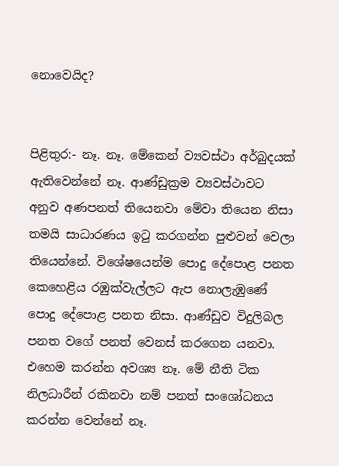නොවෙයිද?


පිළිතුර:- නෑ. නෑ. මේකෙන් ව්‍යවස්ථා අර්බුදයක් ඇතිවෙන්නේ නෑ. ආණ්ඩුක්‍රම ව්‍යවස්ථාවට අනුව අණපනත් තියෙනවා මේවා තියෙන නිසා තමයි සාධාරණය ඉටු කරගන්න පුළුවන් වෙලා තියෙන්නේ. විශේෂයෙන්ම පොදු දේපොළ පනත කෙහෙළිය රඹුක්වැල්ලට ඇප නොලැඹුණේ පොදු දේපොළ පනත නිසා. ආණ්ඩුව විදුලිබල පනත වගේ පනත් වෙනස් කරගෙන යනවා. එහෙම කරන්න අවශ්‍ය නෑ. මේ නීති ටික නිලධාරීන් රකිනවා නම් පනත් සංශෝධනය කරන්න වෙන්නේ නෑ.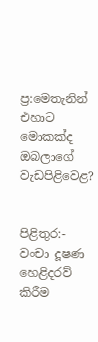ප්‍ර:මෙතැනින් එහාට මොකක්ද ඔබලාගේ වැඩපිළිවෙළ?


පිළිතුර:- වංචා දූෂණ හෙළිදරව් කිරීම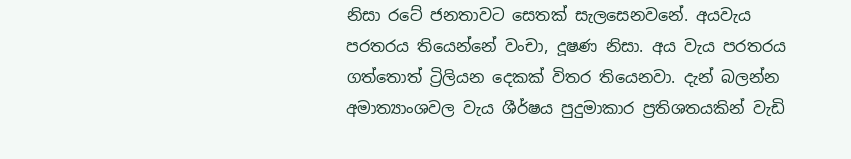නිසා රටේ ජනතාවට සෙතක් සැලසෙනවනේ. අයවැය පරතරය තියෙන්නේ වංචා, දූෂණ නිසා. අය වැය පරතරය ගත්තොත් ට්‍රිලියන දෙකක් විතර තියෙනවා. දැන් බලන්න අමාත්‍යාංශවල වැය ශීර්ෂය පුදුමාකාර ප්‍රතිශතයකින් වැඩි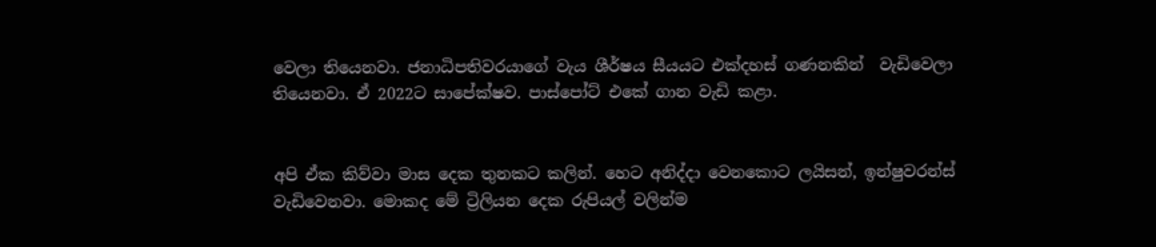වෙලා තියෙනවා. ජනාධිපතිවරයාගේ වැය ශීර්ෂය සීයයට එක්දහස් ගණනකින්  වැඩිවෙලා තියෙනවා. ඒ 2022ට සාපේක්ෂව. පාස්පෝට් එකේ ගාන වැඩි කළා.


අපි ඒක කිව්වා මාස දෙක තුනකට කලින්. හෙට අනිද්දා වෙනකොට ලයිසන්, ඉන්ෂුවරන්ස් වැඩිවෙනවා. මොකද මේ ට්‍රිලියන දෙක රුපියල් වලින්ම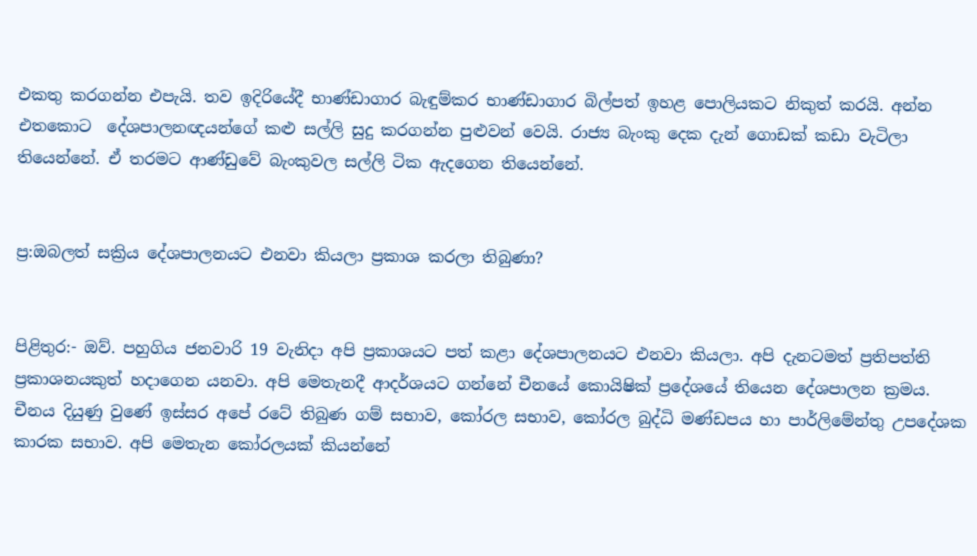එකතු කරගන්න එපැයි. තව ඉදිරියේදී භාණ්ඩාගාර බැඳුම්කර භාණ්ඩාගාර බිල්පත් ඉහළ පොලියකට නිකුත් කරයි. අන්න එතකොට  දේශපාලනඥයන්ගේ කළු සල්ලි සුදු කරගන්න පුළුවන් වෙයි. රාජ්‍ය බැංකු දෙක දැන් ගොඩක් කඩා වැටිලා තියෙන්නේ. ඒ තරමට ආණ්ඩුවේ බැංකුවල සල්ලි ටික ඇදගෙන තියෙන්නේ.


ප්‍ර:ඔබලත් සක්‍රිය දේශපාලනයට එනවා කියලා ප්‍රකාශ කරලා තිබුණා?


පිළිතුර:- ඔව්. පහුගිය ජනවාරි 19 වැනිදා අපි ප්‍රකාශයට පත් කළා දේශපාලනයට එනවා කියලා. අපි දැනටමත් ප්‍රතිපත්ති ප්‍රකාශනයකුත් හදාගෙන යනවා. අපි මෙතැනදී ආදර්ශයට ගන්නේ චීනයේ කොයිෂික් ප්‍රදේශයේ තියෙන දේශපාලන ක්‍රමය. චීනය දියුණු වුණේ ඉස්සර අපේ රටේ තිබුණ ගම් සභාව, කෝරල සභාව, කෝරල බුද්ධි මණ්ඩපය හා පාර්ලිමේන්තු උපදේශක කාරක සභාව. අපි මෙතැන කෝරලයක් කියන්නේ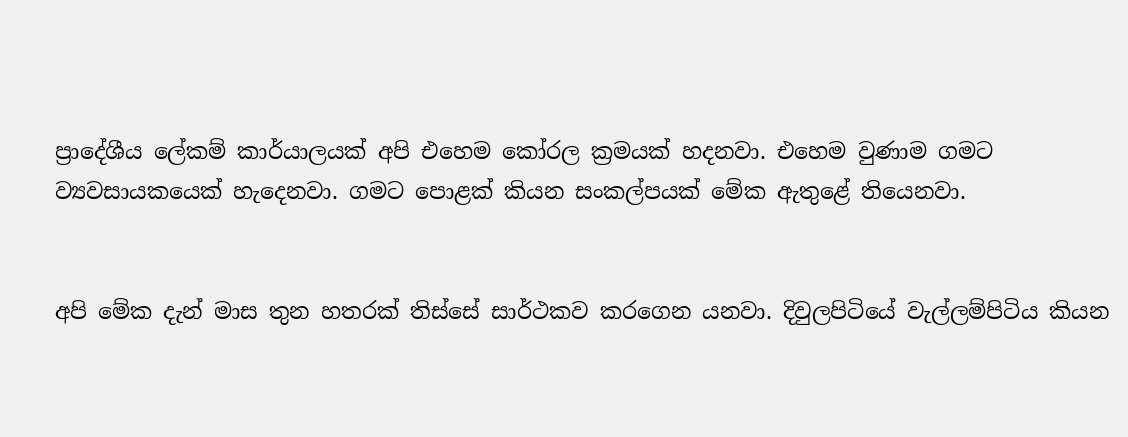ප්‍රාදේශීය ලේකම් කාර්යාලයක් අපි එහෙම කෝරල ක්‍රමයක් හදනවා. එහෙම වුණාම ගමට ව්‍යවසායකයෙක් හැදෙනවා. ගමට පොළක් කියන සංකල්පයක් මේක ඇතුළේ තියෙනවා.


අපි මේක දැන් මාස තුන හතරක් තිස්සේ සාර්ථකව කරගෙන යනවා. දිවුලපිටියේ වැල්ලම්පිටිය කියන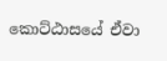කොට්ඨාසයේ ඒවා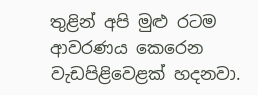තුළින් අපි මුළු රටම ආවරණය කෙරෙන වැඩපිළිවෙළක් හදනවා.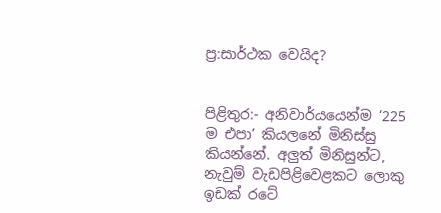ප්‍ර:සාර්ථක වෙයිද?


පිළිතුර:- අනිවාර්යයෙන්ම ‘225 ම එපා’ කියලනේ මිනිස්සු කියන්නේ. අලුත් මිනිසුන්ට, නැවුම් වැඩපිළිවෙළකට ලොකු ඉඩක් රටේ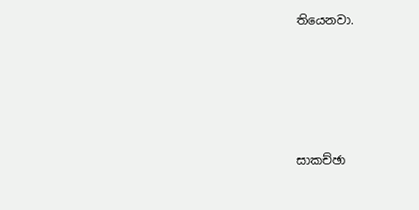තියෙනවා.







සාකච්ඡා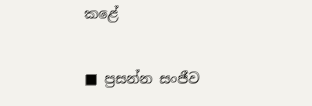කළේ

■ ප්‍රසන්න සංජීව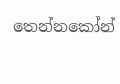තෙන්නකෝන්